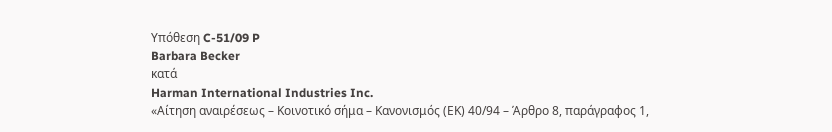Υπόθεση C-51/09 P
Barbara Becker
κατά
Harman International Industries Inc.
«Αίτηση αναιρέσεως – Κοινοτικό σήμα – Κανονισμός (ΕΚ) 40/94 – Άρθρο 8, παράγραφος 1,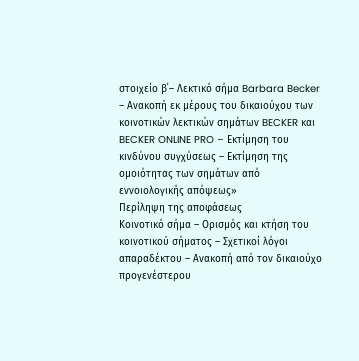στοιχείο β΄– Λεκτικό σήμα Barbara Becker – Ανακοπή εκ μέρους του δικαιούχου των κοινοτικών λεκτικών σημάτων BECKER και BECKER ONLINE PRO – Εκτίμηση του κινδύνου συγχύσεως – Εκτίμηση της ομοιότητας των σημάτων από εννοιολογικής απόψεως»
Περίληψη της αποφάσεως
Κοινοτικό σήμα – Ορισμός και κτήση του κοινοτικού σήματος – Σχετικοί λόγοι απαραδέκτου – Ανακοπή από τον δικαιούχο προγενέστερου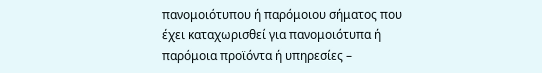πανομοιότυπου ή παρόμοιου σήματος που έχει καταχωρισθεί για πανομοιότυπα ή παρόμοια προϊόντα ή υπηρεσίες –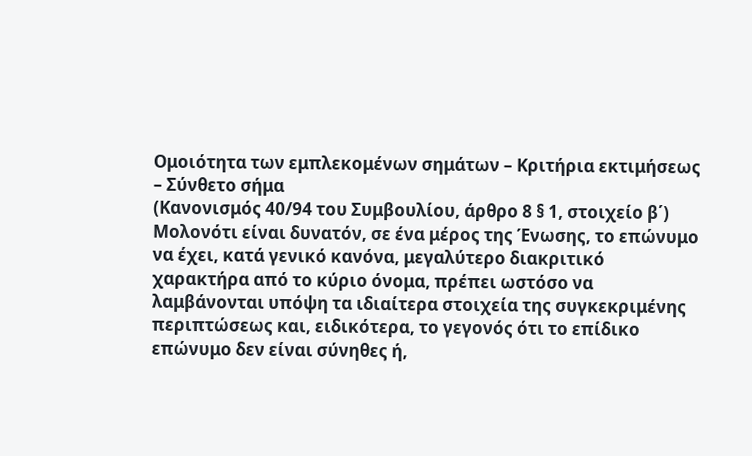Ομοιότητα των εμπλεκομένων σημάτων – Κριτήρια εκτιμήσεως – Σύνθετο σήμα
(Κανονισμός 40/94 του Συμβουλίου, άρθρο 8 § 1, στοιχείο β΄)
Μολονότι είναι δυνατόν, σε ένα μέρος της Ένωσης, το επώνυμο να έχει, κατά γενικό κανόνα, μεγαλύτερο διακριτικό χαρακτήρα από το κύριο όνομα, πρέπει ωστόσο να λαμβάνονται υπόψη τα ιδιαίτερα στοιχεία της συγκεκριμένης περιπτώσεως και, ειδικότερα, το γεγονός ότι το επίδικο επώνυμο δεν είναι σύνηθες ή,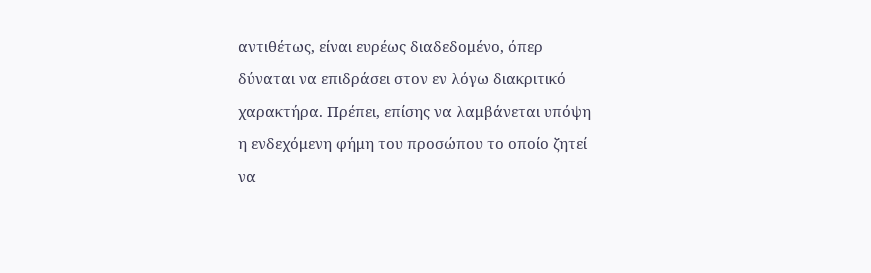αντιθέτως, είναι ευρέως διαδεδομένο, όπερ δύναται να επιδράσει στον εν λόγω διακριτικό χαρακτήρα. Πρέπει, επίσης να λαμβάνεται υπόψη η ενδεχόμενη φήμη του προσώπου το οποίο ζητεί να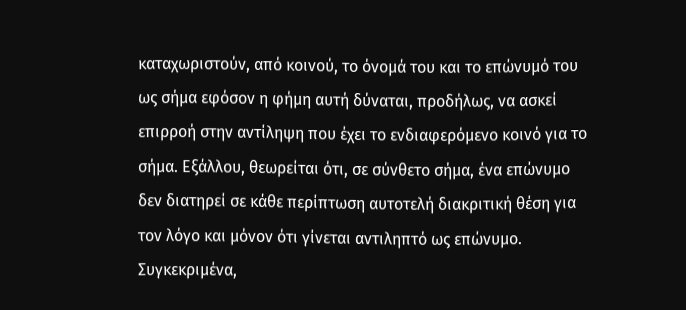καταχωριστούν, από κοινού, το όνομά του και το επώνυμό του ως σήμα εφόσον η φήμη αυτή δύναται, προδήλως, να ασκεί επιρροή στην αντίληψη που έχει το ενδιαφερόμενο κοινό για το σήμα. Εξάλλου, θεωρείται ότι, σε σύνθετο σήμα, ένα επώνυμο δεν διατηρεί σε κάθε περίπτωση αυτοτελή διακριτική θέση για τον λόγο και μόνον ότι γίνεται αντιληπτό ως επώνυμο. Συγκεκριμένα,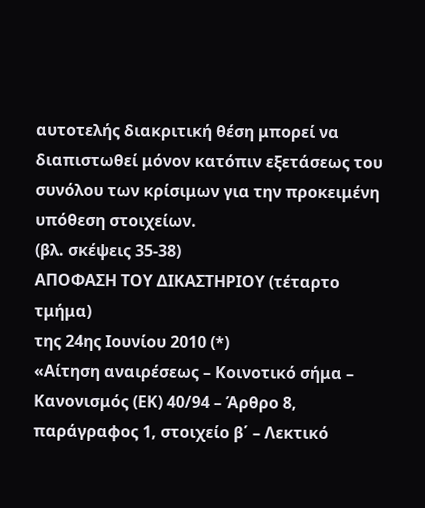αυτοτελής διακριτική θέση μπορεί να διαπιστωθεί μόνον κατόπιν εξετάσεως του συνόλου των κρίσιμων για την προκειμένη υπόθεση στοιχείων.
(βλ. σκέψεις 35-38)
ΑΠΟΦΑΣΗ ΤΟΥ ΔΙΚΑΣΤΗΡΙΟΥ (τέταρτο τμήμα)
της 24ης Ιουνίου 2010 (*)
«Αίτηση αναιρέσεως – Κοινοτικό σήμα – Κανονισμός (ΕΚ) 40/94 – Άρθρο 8, παράγραφος 1, στοιχείο β΄ – Λεκτικό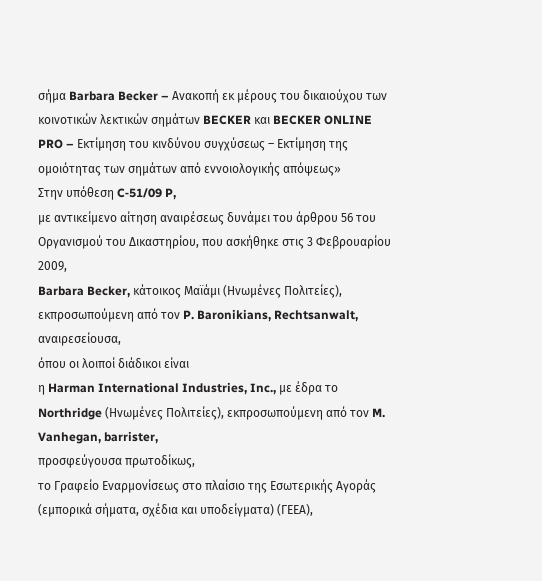σήμα Barbara Becker – Ανακοπή εκ μέρους του δικαιούχου των κοινοτικών λεκτικών σημάτων BECKER και BECKER ONLINE PRO – Εκτίμηση του κινδύνου συγχύσεως – Εκτίμηση της ομοιότητας των σημάτων από εννοιολογικής απόψεως»
Στην υπόθεση C‑51/09 P,
με αντικείμενο αίτηση αναιρέσεως δυνάμει του άρθρου 56 του Οργανισμού του Δικαστηρίου, που ασκήθηκε στις 3 Φεβρουαρίου 2009,
Barbara Becker, κάτοικος Μαϊάμι (Ηνωμένες Πολιτείες), εκπροσωπούμενη από τον P. Baronikians, Rechtsanwalt,
αναιρεσείουσα,
όπου οι λοιποί διάδικοι είναι
η Harman International Industries, Inc., με έδρα το Northridge (Ηνωμένες Πολιτείες), εκπροσωπούμενη από τον M. Vanhegan, barrister,
προσφεύγουσα πρωτοδίκως,
το Γραφείο Εναρμονίσεως στο πλαίσιο της Εσωτερικής Αγοράς (εμπορικά σήματα, σχέδια και υποδείγματα) (ΓΕΕΑ),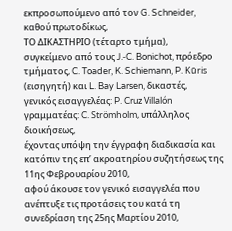εκπροσωπούμενο από τον G. Schneider,
καθού πρωτοδίκως,
ΤΟ ΔΙΚΑΣΤΗΡΙΟ (τέταρτο τμήμα),
συγκείμενο από τους J.‑C. Bonichot, πρόεδρο τμήματος, C. Toader, K. Schiemann, P. Kūris (εισηγητή) και L. Bay Larsen, δικαστές,
γενικός εισαγγελέας: P. Cruz Villalón
γραμματέας: C. Strömholm, υπάλληλος διοικήσεως,
έχοντας υπόψη την έγγραφη διαδικασία και κατόπιν της επ’ ακροατηρίου συζητήσεως της 11ης Φεβρουαρίου 2010,
αφού άκουσε τον γενικό εισαγγελέα που ανέπτυξε τις προτάσεις του κατά τη συνεδρίαση της 25ης Μαρτίου 2010,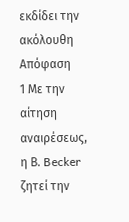εκδίδει την ακόλουθη
Απόφαση
1 Με την αίτηση αναιρέσεως, η Β. Becker ζητεί την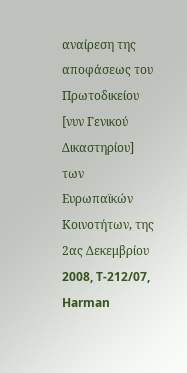αναίρεση της αποφάσεως του Πρωτοδικείου [νυν Γενικού Δικαστηρίου] των Ευρωπαϊκών Κοινοτήτων, της 2ας Δεκεμβρίου 2008, T‑212/07, Harman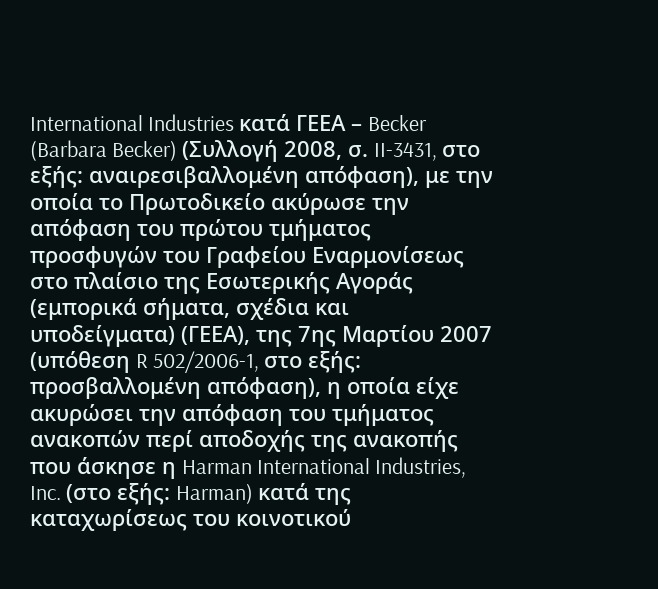International Industries κατά ΓΕΕΑ – Becker (Barbara Becker) (Συλλογή 2008, σ. II‑3431, στο εξής: αναιρεσιβαλλομένη απόφαση), με την οποία το Πρωτοδικείο ακύρωσε την απόφαση του πρώτου τμήματος προσφυγών του Γραφείου Εναρμονίσεως στο πλαίσιο της Εσωτερικής Αγοράς (εμπορικά σήματα, σχέδια και υποδείγματα) (ΓΕΕΑ), της 7ης Μαρτίου 2007 (υπόθεση R 502/2006-1, στο εξής: προσβαλλομένη απόφαση), η οποία είχε ακυρώσει την απόφαση του τμήματος ανακοπών περί αποδοχής της ανακοπής που άσκησε η Harman International Industries, Inc. (στο εξής: Harman) κατά της καταχωρίσεως του κοινοτικού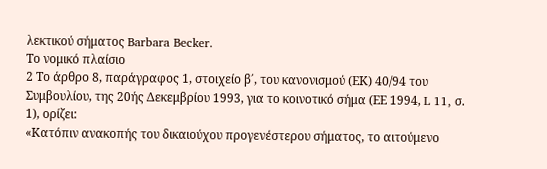λεκτικού σήματος Barbara Becker.
Το νομικό πλαίσιο
2 Το άρθρο 8, παράγραφος 1, στοιχείο β΄, του κανονισμού (ΕΚ) 40/94 του Συμβουλίου, της 20ής Δεκεμβρίου 1993, για το κοινοτικό σήμα (ΕΕ 1994, L 11, σ. 1), ορίζει:
«Κατόπιν ανακοπής του δικαιούχου προγενέστερου σήματος, το αιτούμενο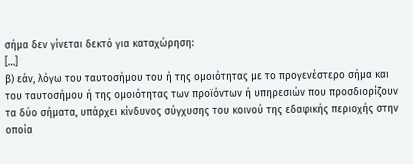σήμα δεν γίνεται δεκτό για καταχώρηση:
[…]
β) εάν, λόγω του ταυτοσήμου του ή της ομοιότητας με το προγενέστερο σήμα και του ταυτοσήμου ή της ομοιότητας των προϊόντων ή υπηρεσιών που προσδιορίζουν τα δύο σήματα, υπάρχει κίνδυνος σύγχυσης του κοινού της εδαφικής περιοχής στην οποία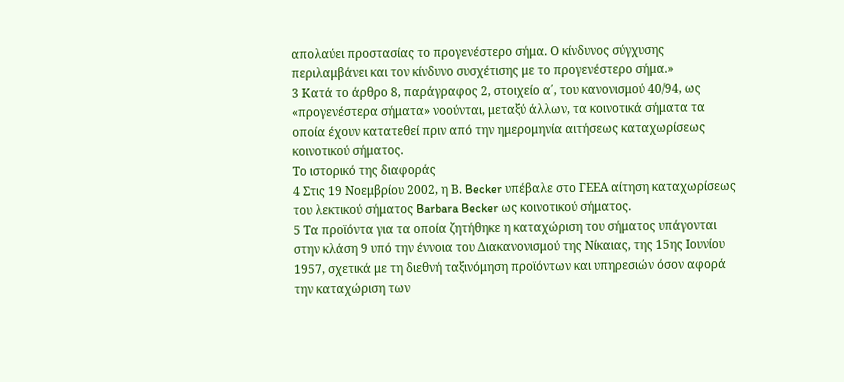απολαύει προστασίας το προγενέστερο σήμα. Ο κίνδυνος σύγχυσης περιλαμβάνει και τον κίνδυνο συσχέτισης με το προγενέστερο σήμα.»
3 Κατά το άρθρο 8, παράγραφος 2, στοιχείο α΄, του κανονισμού 40/94, ως «προγενέστερα σήματα» νοούνται, μεταξύ άλλων, τα κοινοτικά σήματα τα οποία έχουν κατατεθεί πριν από την ημερομηνία αιτήσεως καταχωρίσεως κοινοτικού σήματος.
Το ιστορικό της διαφοράς
4 Στις 19 Νοεμβρίου 2002, η Β. Becker υπέβαλε στο ΓΕΕΑ αίτηση καταχωρίσεως του λεκτικού σήματος Barbara Becker ως κοινοτικού σήματος.
5 Τα προϊόντα για τα οποία ζητήθηκε η καταχώριση του σήματος υπάγονται στην κλάση 9 υπό την έννοια του Διακανονισμού της Νίκαιας, της 15ης Ιουνίου 1957, σχετικά με τη διεθνή ταξινόμηση προϊόντων και υπηρεσιών όσον αφορά την καταχώριση των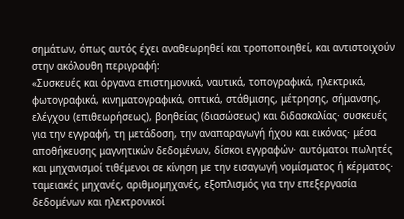σημάτων, όπως αυτός έχει αναθεωρηθεί και τροποποιηθεί, και αντιστοιχούν στην ακόλουθη περιγραφή:
«Συσκευές και όργανα επιστημονικά, ναυτικά, τοπογραφικά, ηλεκτρικά, φωτογραφικά, κινηματογραφικά, οπτικά, στάθμισης, μέτρησης, σήμανσης, ελέγχου (επιθεωρήσεως), βοηθείας (διασώσεως) και διδασκαλίας· συσκευές για την εγγραφή, τη μετάδοση, την αναπαραγωγή ήχου και εικόνας· μέσα αποθήκευσης μαγνητικών δεδομένων, δίσκοι εγγραφών· αυτόματοι πωλητές και μηχανισμοί τιθέμενοι σε κίνηση με την εισαγωγή νομίσματος ή κέρματος· ταμειακές μηχανές, αριθμομηχανές, εξοπλισμός για την επεξεργασία δεδομένων και ηλεκτρονικοί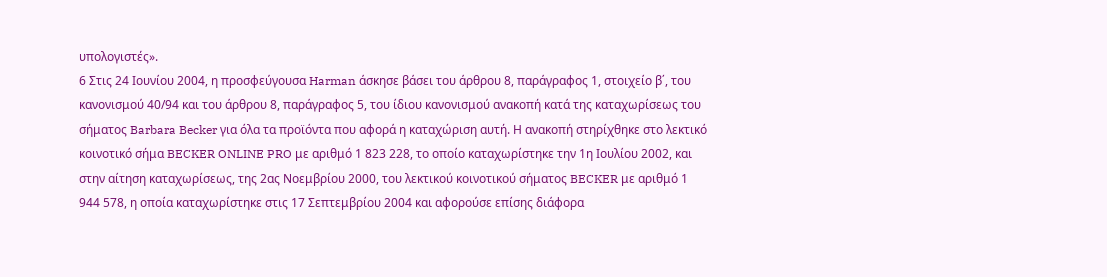υπολογιστές».
6 Στις 24 Ιουνίου 2004, η προσφεύγουσα Harman άσκησε βάσει του άρθρου 8, παράγραφος 1, στοιχείο β΄, του κανονισμού 40/94 και του άρθρου 8, παράγραφος 5, του ίδιου κανονισμού ανακοπή κατά της καταχωρίσεως του σήματος Barbara Becker για όλα τα προϊόντα που αφορά η καταχώριση αυτή. Η ανακοπή στηρίχθηκε στο λεκτικό κοινοτικό σήμα BECKER ONLINE PRO με αριθμό 1 823 228, το οποίο καταχωρίστηκε την 1η Ιουλίου 2002, και στην αίτηση καταχωρίσεως, της 2ας Νοεμβρίου 2000, του λεκτικού κοινοτικού σήματος BECKER με αριθμό 1 944 578, η οποία καταχωρίστηκε στις 17 Σεπτεμβρίου 2004 και αφορούσε επίσης διάφορα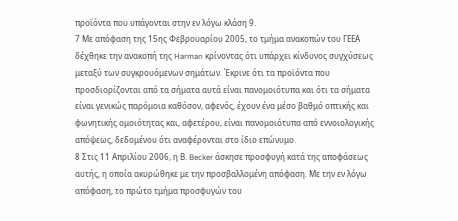προϊόντα που υπάγονται στην εν λόγω κλάση 9.
7 Με απόφαση της 15ης Φεβρουαρίου 2005, το τμήμα ανακοπών του ΓΕΕΑ δέχθηκε την ανακοπή της Harman κρίνοντας ότι υπάρχει κίνδυνος συγχύσεως μεταξύ των συγκρουόμενων σημάτων. Έκρινε ότι τα προϊόντα που προσδιορίζονται από τα σήματα αυτά είναι πανομοιότυπα και ότι τα σήματα είναι γενικώς παρόμοια καθόσον, αφενός, έχουν ένα μέσο βαθμό οπτικής και φωνητικής ομοιότητας και, αφετέρου, είναι πανομοιότυπα από εννοιολογικής απόψεως, δεδομένου ότι αναφέρονται στο ίδιο επώνυμο.
8 Στις 11 Απριλίου 2006, η Β. Becker άσκησε προσφυγή κατά της αποφάσεως αυτής, η οποία ακυρώθηκε με την προσβαλλομένη απόφαση. Με την εν λόγω απόφαση, το πρώτο τμήμα προσφυγών του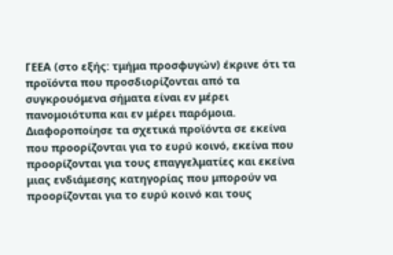ΓΕΕΑ (στο εξής: τμήμα προσφυγών) έκρινε ότι τα προϊόντα που προσδιορίζονται από τα συγκρουόμενα σήματα είναι εν μέρει πανομοιότυπα και εν μέρει παρόμοια. Διαφοροποίησε τα σχετικά προϊόντα σε εκείνα που προορίζονται για το ευρύ κοινό, εκείνα που προορίζονται για τους επαγγελματίες και εκείνα μιας ενδιάμεσης κατηγορίας που μπορούν να προορίζονται για το ευρύ κοινό και τους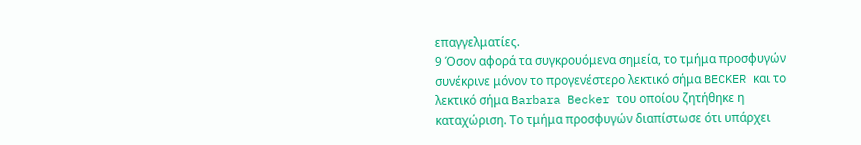επαγγελματίες.
9 Όσον αφορά τα συγκρουόμενα σημεία, το τμήμα προσφυγών συνέκρινε μόνον το προγενέστερο λεκτικό σήμα BECKER και το λεκτικό σήμα Barbara Becker του οποίου ζητήθηκε η καταχώριση. Το τμήμα προσφυγών διαπίστωσε ότι υπάρχει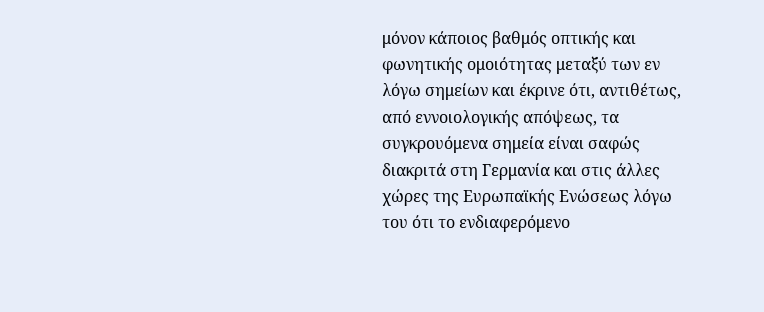μόνον κάποιος βαθμός οπτικής και φωνητικής ομοιότητας μεταξύ των εν λόγω σημείων και έκρινε ότι, αντιθέτως, από εννοιολογικής απόψεως, τα συγκρουόμενα σημεία είναι σαφώς διακριτά στη Γερμανία και στις άλλες χώρες της Ευρωπαϊκής Ενώσεως λόγω του ότι το ενδιαφερόμενο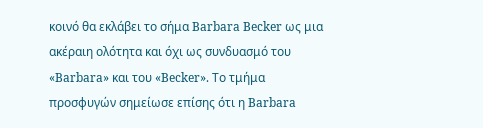κοινό θα εκλάβει το σήμα Barbara Becker ως μια ακέραιη ολότητα και όχι ως συνδυασμό του «Barbara» και του «Becker». Το τμήμα προσφυγών σημείωσε επίσης ότι η Barbara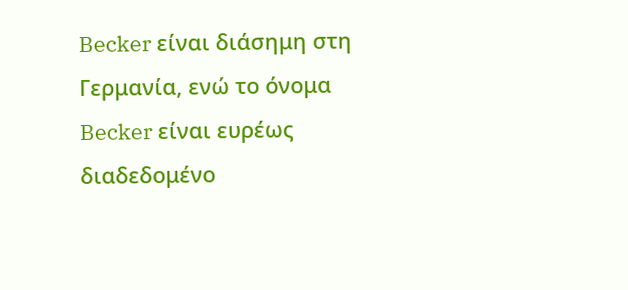Becker είναι διάσημη στη Γερμανία, ενώ το όνομα Becker είναι ευρέως διαδεδομένο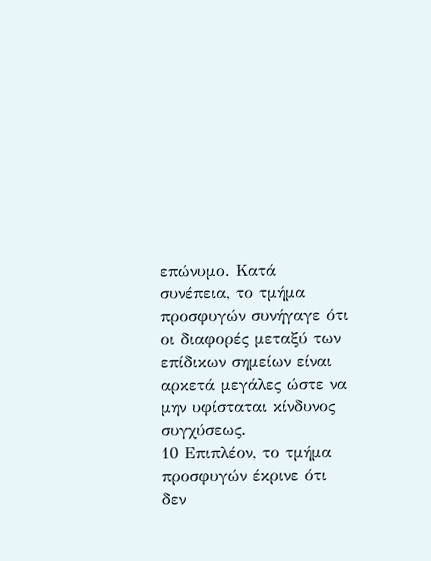επώνυμο. Κατά συνέπεια, το τμήμα προσφυγών συνήγαγε ότι οι διαφορές μεταξύ των επίδικων σημείων είναι αρκετά μεγάλες ώστε να μην υφίσταται κίνδυνος συγχύσεως.
10 Επιπλέον, το τμήμα προσφυγών έκρινε ότι δεν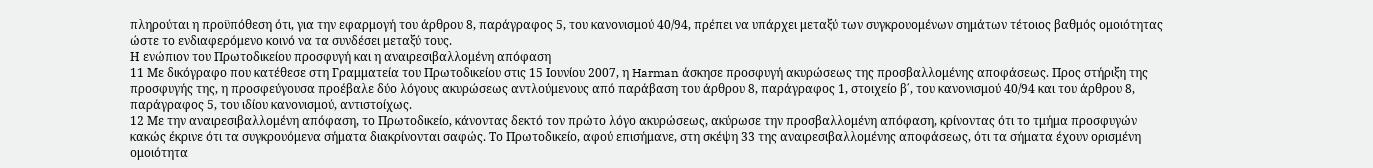πληρούται η προϋπόθεση ότι, για την εφαρμογή του άρθρου 8, παράγραφος 5, του κανονισμού 40/94, πρέπει να υπάρχει μεταξύ των συγκρουομένων σημάτων τέτοιος βαθμός ομοιότητας ώστε το ενδιαφερόμενο κοινό να τα συνδέσει μεταξύ τους.
Η ενώπιον του Πρωτοδικείου προσφυγή και η αναιρεσιβαλλομένη απόφαση
11 Με δικόγραφο που κατέθεσε στη Γραμματεία του Πρωτοδικείου στις 15 Ιουνίου 2007, η Harman άσκησε προσφυγή ακυρώσεως της προσβαλλομένης αποφάσεως. Προς στήριξη της προσφυγής της, η προσφεύγουσα προέβαλε δύο λόγους ακυρώσεως αντλούμενους από παράβαση του άρθρου 8, παράγραφος 1, στοιχείο β΄, του κανονισμού 40/94 και του άρθρου 8, παράγραφος 5, του ιδίου κανονισμού, αντιστοίχως.
12 Με την αναιρεσιβαλλομένη απόφαση, το Πρωτοδικείο, κάνοντας δεκτό τον πρώτο λόγο ακυρώσεως, ακύρωσε την προσβαλλομένη απόφαση, κρίνοντας ότι το τμήμα προσφυγών κακώς έκρινε ότι τα συγκρουόμενα σήματα διακρίνονται σαφώς. Το Πρωτοδικείο, αφού επισήμανε, στη σκέψη 33 της αναιρεσιβαλλομένης αποφάσεως, ότι τα σήματα έχουν ορισμένη ομοιότητα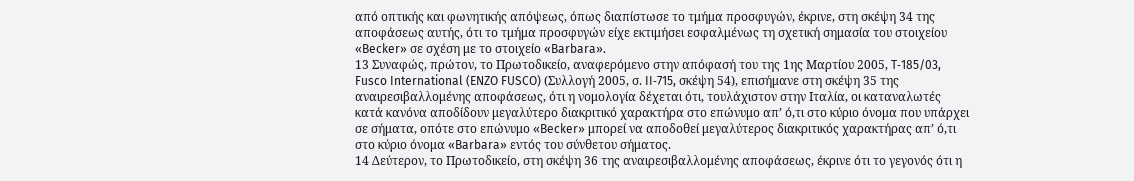από οπτικής και φωνητικής απόψεως, όπως διαπίστωσε το τμήμα προσφυγών, έκρινε, στη σκέψη 34 της αποφάσεως αυτής, ότι το τμήμα προσφυγών είχε εκτιμήσει εσφαλμένως τη σχετική σημασία του στοιχείου «Becker» σε σχέση με το στοιχείο «Barbara».
13 Συναφώς, πρώτον, το Πρωτοδικείο, αναφερόμενο στην απόφασή του της 1ης Μαρτίου 2005, T‑185/03, Fusco International (ENZO FUSCO) (Συλλογή 2005, σ. II‑715, σκέψη 54), επισήμανε στη σκέψη 35 της αναιρεσιβαλλομένης αποφάσεως, ότι η νομολογία δέχεται ότι, τουλάχιστον στην Ιταλία, οι καταναλωτές κατά κανόνα αποδίδουν μεγαλύτερο διακριτικό χαρακτήρα στο επώνυμο απ’ ό,τι στο κύριο όνομα που υπάρχει σε σήματα, οπότε στο επώνυμο «Becker» μπορεί να αποδοθεί μεγαλύτερος διακριτικός χαρακτήρας απ’ ό,τι στο κύριο όνομα «Barbara» εντός του σύνθετου σήματος.
14 Δεύτερον, το Πρωτοδικείο, στη σκέψη 36 της αναιρεσιβαλλομένης αποφάσεως, έκρινε ότι το γεγονός ότι η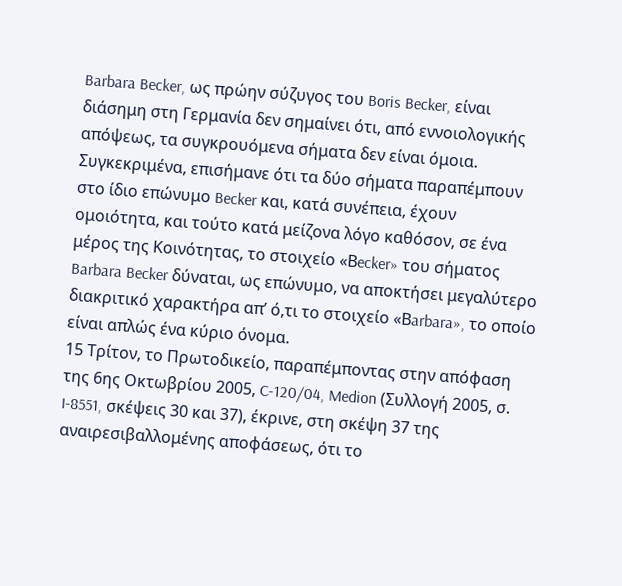Barbara Becker, ως πρώην σύζυγος του Boris Becker, είναι διάσημη στη Γερμανία δεν σημαίνει ότι, από εννοιολογικής απόψεως, τα συγκρουόμενα σήματα δεν είναι όμοια. Συγκεκριμένα, επισήμανε ότι τα δύο σήματα παραπέμπουν στο ίδιο επώνυμο Becker και, κατά συνέπεια, έχουν ομοιότητα, και τούτο κατά μείζονα λόγο καθόσον, σε ένα μέρος της Κοινότητας, το στοιχείο «Βecker» του σήματος Barbara Becker δύναται, ως επώνυμο, να αποκτήσει μεγαλύτερο διακριτικό χαρακτήρα απ’ ό,τι το στοιχείο «Βarbara», το οποίο είναι απλώς ένα κύριο όνομα.
15 Τρίτον, το Πρωτοδικείο, παραπέμποντας στην απόφαση της 6ης Οκτωβρίου 2005, C‑120/04, Medion (Συλλογή 2005, σ. I‑8551, σκέψεις 30 και 37), έκρινε, στη σκέψη 37 της αναιρεσιβαλλομένης αποφάσεως, ότι το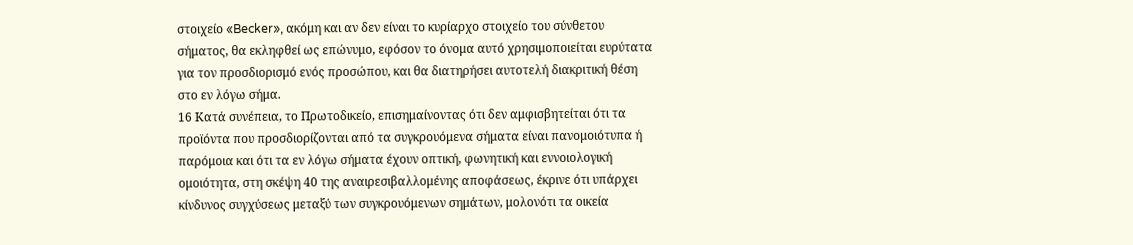στοιχείο «Becker», ακόμη και αν δεν είναι το κυρίαρχο στοιχείο του σύνθετου σήματος, θα εκληφθεί ως επώνυμο, εφόσον το όνομα αυτό χρησιμοποιείται ευρύτατα για τον προσδιορισμό ενός προσώπου, και θα διατηρήσει αυτοτελή διακριτική θέση στο εν λόγω σήμα.
16 Κατά συνέπεια, το Πρωτοδικείο, επισημαίνοντας ότι δεν αμφισβητείται ότι τα προϊόντα που προσδιορίζονται από τα συγκρουόμενα σήματα είναι πανομοιότυπα ή παρόμοια και ότι τα εν λόγω σήματα έχουν οπτική, φωνητική και εννοιολογική ομοιότητα, στη σκέψη 40 της αναιρεσιβαλλομένης αποφάσεως, έκρινε ότι υπάρχει κίνδυνος συγχύσεως μεταξύ των συγκρουόμενων σημάτων, μολονότι τα οικεία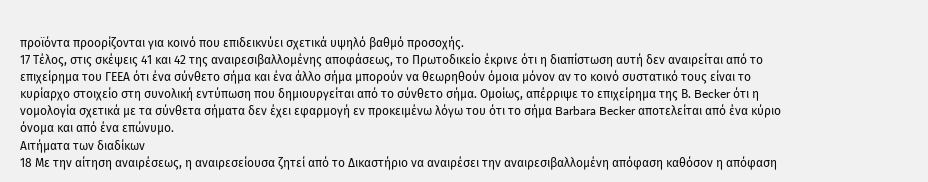προϊόντα προορίζονται για κοινό που επιδεικνύει σχετικά υψηλό βαθμό προσοχής.
17 Τέλος, στις σκέψεις 41 και 42 της αναιρεσιβαλλομένης αποφάσεως, το Πρωτοδικείο έκρινε ότι η διαπίστωση αυτή δεν αναιρείται από το επιχείρημα του ΓΕΕΑ ότι ένα σύνθετο σήμα και ένα άλλο σήμα μπορούν να θεωρηθούν όμοια μόνον αν το κοινό συστατικό τους είναι το κυρίαρχο στοιχείο στη συνολική εντύπωση που δημιουργείται από το σύνθετο σήμα. Ομοίως, απέρριψε το επιχείρημα της Β. Becker ότι η νομολογία σχετικά με τα σύνθετα σήματα δεν έχει εφαρμογή εν προκειμένω λόγω του ότι το σήμα Barbara Becker αποτελείται από ένα κύριο όνομα και από ένα επώνυμο.
Αιτήματα των διαδίκων
18 Με την αίτηση αναιρέσεως, η αναιρεσείουσα ζητεί από το Δικαστήριο να αναιρέσει την αναιρεσιβαλλομένη απόφαση καθόσον η απόφαση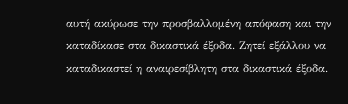αυτή ακύρωσε την προσβαλλομένη απόφαση και την καταδίκασε στα δικαστικά έξοδα. Ζητεί εξάλλου να καταδικαστεί η αναιρεσίβλητη στα δικαστικά έξοδα.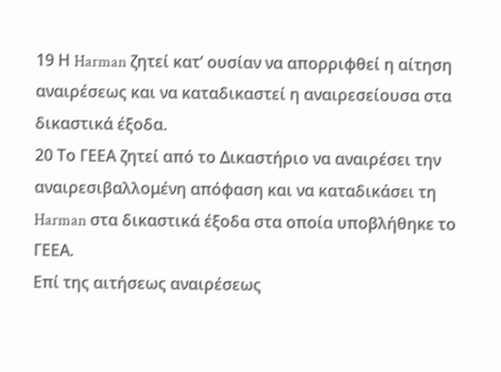19 Η Harman ζητεί κατ’ ουσίαν να απορριφθεί η αίτηση αναιρέσεως και να καταδικαστεί η αναιρεσείουσα στα δικαστικά έξοδα.
20 Το ΓΕΕΑ ζητεί από το Δικαστήριο να αναιρέσει την αναιρεσιβαλλομένη απόφαση και να καταδικάσει τη Harman στα δικαστικά έξοδα στα οποία υποβλήθηκε το ΓΕΕΑ.
Επί της αιτήσεως αναιρέσεως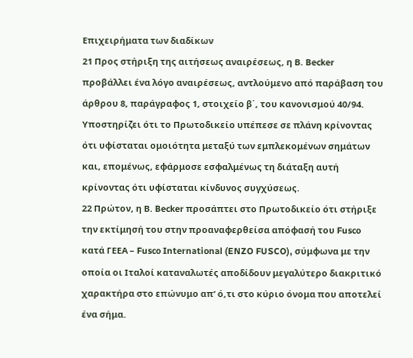Επιχειρήματα των διαδίκων
21 Προς στήριξη της αιτήσεως αναιρέσεως, η Β. Becker προβάλλει ένα λόγο αναιρέσεως, αντλούμενο από παράβαση του άρθρου 8, παράγραφος 1, στοιχείο β΄, του κανονισμού 40/94. Υποστηρίζει ότι το Πρωτοδικείο υπέπεσε σε πλάνη κρίνοντας ότι υφίσταται ομοιότητα μεταξύ των εμπλεκομένων σημάτων και, επομένως, εφάρμοσε εσφαλμένως τη διάταξη αυτή κρίνοντας ότι υφίσταται κίνδυνος συγχύσεως.
22 Πρώτον, η Β. Becker προσάπτει στο Πρωτοδικείο ότι στήριξε την εκτίμησή του στην προαναφερθείσα απόφασή του Fusco κατά ΓΕΕΑ – Fusco International (ENZO FUSCO), σύμφωνα με την οποία οι Ιταλοί καταναλωτές αποδίδουν μεγαλύτερο διακριτικό χαρακτήρα στο επώνυμο απ’ ό,τι στο κύριο όνομα που αποτελεί ένα σήμα.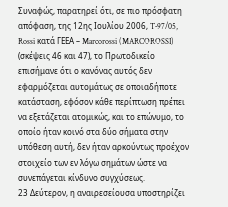Συναφώς, παρατηρεί ότι, σε πιο πρόσφατη απόφαση, της 12ης Ιουλίου 2006, T‑97/05, Rossi κατά ΓΕΕΑ – Marcorossi (MARCOROSSI) (σκέψεις 46 και 47), το Πρωτοδικείο επισήμανε ότι ο κανόνας αυτός δεν εφαρμόζεται αυτομάτως σε οποιαδήποτε κατάσταση, εφόσον κάθε περίπτωση πρέπει να εξετάζεται ατομικώς, και το επώνυμο, το οποίο ήταν κοινό στα δύο σήματα στην υπόθεση αυτή, δεν ήταν αρκούντως προέχον στοιχείο των εν λόγω σημάτων ώστε να συνεπάγεται κίνδυνο συγχύσεως.
23 Δεύτερον, η αναιρεσείουσα υποστηρίζει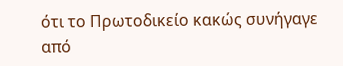ότι το Πρωτοδικείο κακώς συνήγαγε από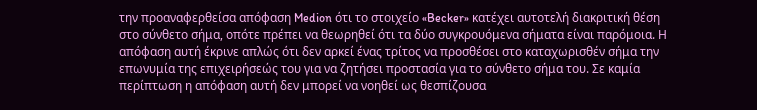την προαναφερθείσα απόφαση Medion ότι το στοιχείο «Becker» κατέχει αυτοτελή διακριτική θέση στο σύνθετο σήμα, οπότε πρέπει να θεωρηθεί ότι τα δύο συγκρουόμενα σήματα είναι παρόμοια. Η απόφαση αυτή έκρινε απλώς ότι δεν αρκεί ένας τρίτος να προσθέσει στο καταχωρισθέν σήμα την επωνυμία της επιχειρήσεώς του για να ζητήσει προστασία για το σύνθετο σήμα του. Σε καμία περίπτωση η απόφαση αυτή δεν μπορεί να νοηθεί ως θεσπίζουσα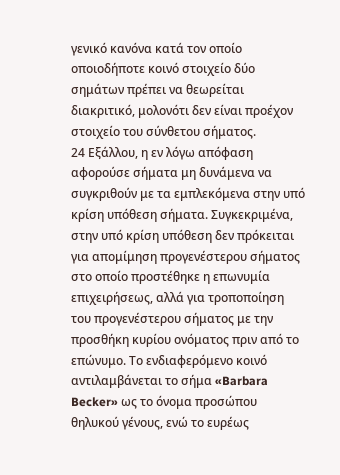γενικό κανόνα κατά τον οποίο οποιοδήποτε κοινό στοιχείο δύο σημάτων πρέπει να θεωρείται διακριτικό, μολονότι δεν είναι προέχον στοιχείο του σύνθετου σήματος.
24 Εξάλλου, η εν λόγω απόφαση αφορούσε σήματα μη δυνάμενα να συγκριθούν με τα εμπλεκόμενα στην υπό κρίση υπόθεση σήματα. Συγκεκριμένα, στην υπό κρίση υπόθεση δεν πρόκειται για απομίμηση προγενέστερου σήματος στο οποίο προστέθηκε η επωνυμία επιχειρήσεως, αλλά για τροποποίηση του προγενέστερου σήματος με την προσθήκη κυρίου ονόματος πριν από το επώνυμο. Το ενδιαφερόμενο κοινό αντιλαμβάνεται το σήμα «Barbara Becker» ως το όνομα προσώπου θηλυκού γένους, ενώ το ευρέως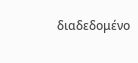διαδεδομένο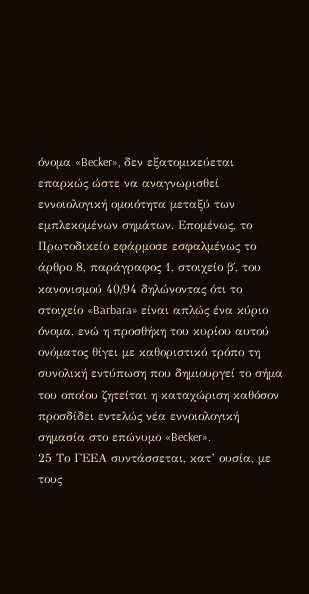όνομα «Becker», δεν εξατομικεύεται επαρκώς ώστε να αναγνωρισθεί εννοιολογική ομοιότητα μεταξύ των εμπλεκομένων σημάτων. Επομένως, το Πρωτοδικείο εφάρμοσε εσφαλμένως το άρθρο 8, παράγραφος 1, στοιχείο β΄, του κανονισμού 40/94 δηλώνοντας ότι το στοιχείο «Barbara» είναι απλώς ένα κύριο όνομα, ενώ η προσθήκη του κυρίου αυτού ονόματος θίγει με καθοριστικό τρόπο τη συνολική εντύπωση που δημιουργεί το σήμα του οποίου ζητείται η καταχώριση καθόσον προσδίδει εντελώς νέα εννοιολογική σημασία στο επώνυμο «Becker».
25 Το ΓΕΕΑ συντάσσεται, κατ’ ουσία, με τους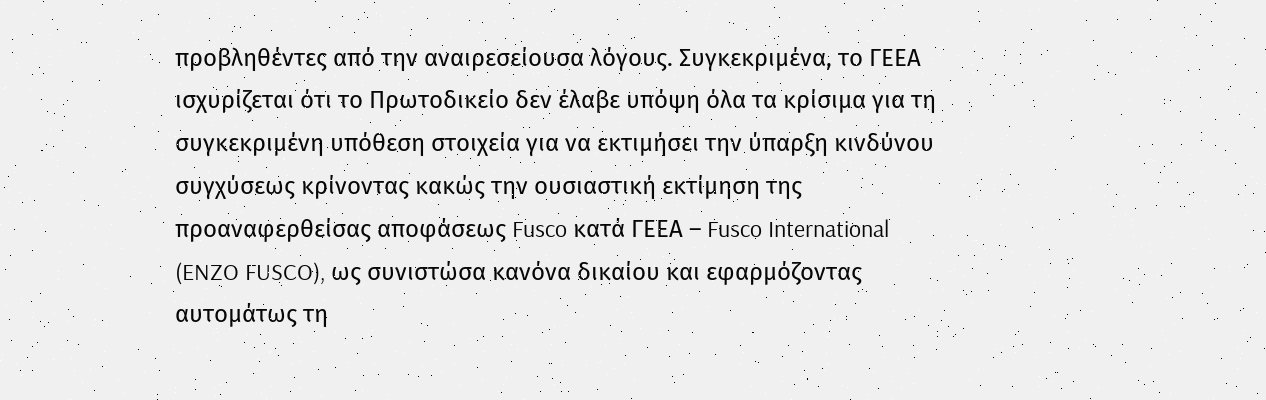προβληθέντες από την αναιρεσείουσα λόγους. Συγκεκριμένα, το ΓΕΕΑ ισχυρίζεται ότι το Πρωτοδικείο δεν έλαβε υπόψη όλα τα κρίσιμα για τη συγκεκριμένη υπόθεση στοιχεία για να εκτιμήσει την ύπαρξη κινδύνου συγχύσεως κρίνοντας κακώς την ουσιαστική εκτίμηση της προαναφερθείσας αποφάσεως Fusco κατά ΓΕΕΑ – Fusco International (ENZO FUSCO), ως συνιστώσα κανόνα δικαίου και εφαρμόζοντας αυτομάτως τη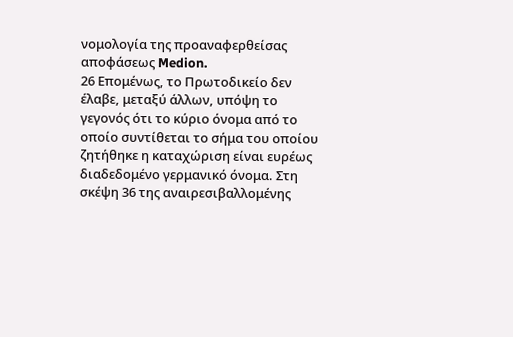νομολογία της προαναφερθείσας αποφάσεως Medion.
26 Επομένως, το Πρωτοδικείο δεν έλαβε, μεταξύ άλλων, υπόψη το γεγονός ότι το κύριο όνομα από το οποίο συντίθεται το σήμα του οποίου ζητήθηκε η καταχώριση είναι ευρέως διαδεδομένο γερμανικό όνομα. Στη σκέψη 36 της αναιρεσιβαλλομένης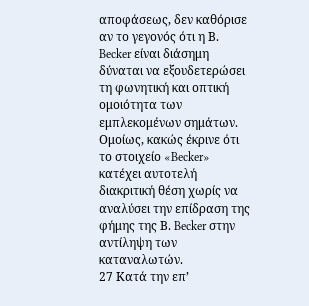αποφάσεως, δεν καθόρισε αν το γεγονός ότι η Β. Becker είναι διάσημη δύναται να εξουδετερώσει τη φωνητική και οπτική ομοιότητα των εμπλεκομένων σημάτων. Ομοίως, κακώς έκρινε ότι το στοιχείο «Becker» κατέχει αυτοτελή διακριτική θέση χωρίς να αναλύσει την επίδραση της φήμης της Β. Becker στην αντίληψη των καταναλωτών.
27 Κατά την επ’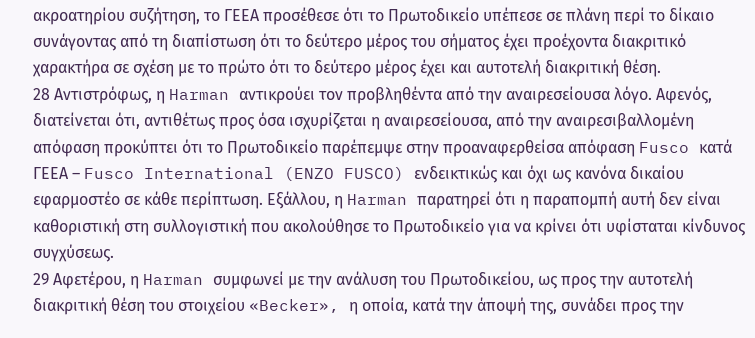ακροατηρίου συζήτηση, το ΓΕΕΑ προσέθεσε ότι το Πρωτοδικείο υπέπεσε σε πλάνη περί το δίκαιο συνάγοντας από τη διαπίστωση ότι το δεύτερο μέρος του σήματος έχει προέχοντα διακριτικό χαρακτήρα σε σχέση με το πρώτο ότι το δεύτερο μέρος έχει και αυτοτελή διακριτική θέση.
28 Αντιστρόφως, η Harman αντικρούει τον προβληθέντα από την αναιρεσείουσα λόγο. Αφενός, διατείνεται ότι, αντιθέτως προς όσα ισχυρίζεται η αναιρεσείουσα, από την αναιρεσιβαλλομένη απόφαση προκύπτει ότι το Πρωτοδικείο παρέπεμψε στην προαναφερθείσα απόφαση Fusco κατά ΓΕΕΑ – Fusco International (ENZO FUSCO) ενδεικτικώς και όχι ως κανόνα δικαίου εφαρμοστέο σε κάθε περίπτωση. Εξάλλου, η Harman παρατηρεί ότι η παραπομπή αυτή δεν είναι καθοριστική στη συλλογιστική που ακολούθησε το Πρωτοδικείο για να κρίνει ότι υφίσταται κίνδυνος συγχύσεως.
29 Αφετέρου, η Harman συμφωνεί με την ανάλυση του Πρωτοδικείου, ως προς την αυτοτελή διακριτική θέση του στοιχείου «Becker», η οποία, κατά την άποψή της, συνάδει προς την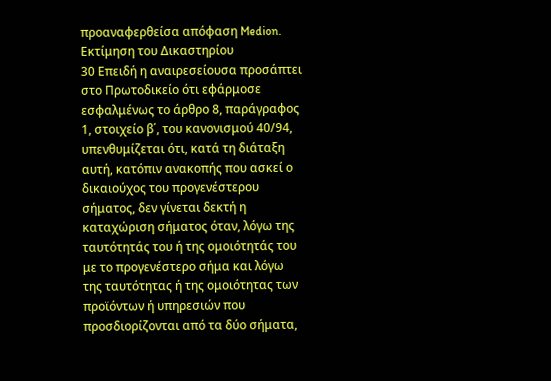προαναφερθείσα απόφαση Medion.
Εκτίμηση του Δικαστηρίου
30 Επειδή η αναιρεσείουσα προσάπτει στο Πρωτοδικείο ότι εφάρμοσε εσφαλμένως το άρθρο 8, παράγραφος 1, στοιχείο β΄, του κανονισμού 40/94, υπενθυμίζεται ότι, κατά τη διάταξη αυτή, κατόπιν ανακοπής που ασκεί ο δικαιούχος του προγενέστερου σήματος, δεν γίνεται δεκτή η καταχώριση σήματος όταν, λόγω της ταυτότητάς του ή της ομοιότητάς του με το προγενέστερο σήμα και λόγω της ταυτότητας ή της ομοιότητας των προϊόντων ή υπηρεσιών που προσδιορίζονται από τα δύο σήματα,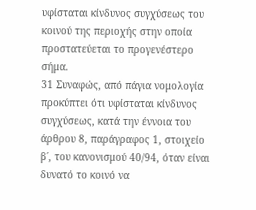υφίσταται κίνδυνος συγχύσεως του κοινού της περιοχής στην οποία προστατεύεται το προγενέστερο σήμα.
31 Συναφώς, από πάγια νομολογία προκύπτει ότι υφίσταται κίνδυνος συγχύσεως, κατά την έννοια του άρθρου 8, παράγραφος 1, στοιχείο β΄, του κανονισμού 40/94, όταν είναι δυνατό το κοινό να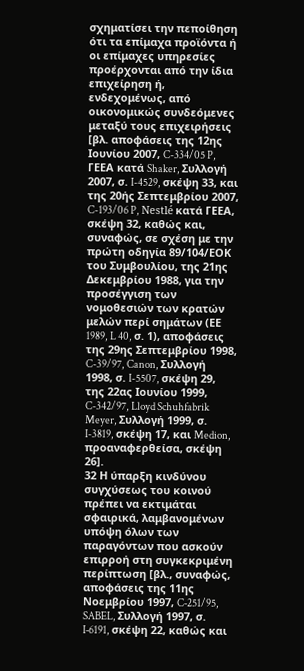σχηματίσει την πεποίθηση ότι τα επίμαχα προϊόντα ή οι επίμαχες υπηρεσίες προέρχονται από την ίδια επιχείρηση ή, ενδεχομένως, από οικονομικώς συνδεόμενες μεταξύ τους επιχειρήσεις [βλ. αποφάσεις της 12ης Ιουνίου 2007, C-334/05 P, ΓΕΕΑ κατά Shaker, Συλλογή 2007, σ. I-4529, σκέψη 33, και της 20ής Σεπτεμβρίου 2007, C-193/06 P, Nestlé κατά ΓΕΕΑ, σκέψη 32, καθώς και, συναφώς, σε σχέση με την πρώτη οδηγία 89/104/ΕΟΚ του Συμβουλίου, της 21ης Δεκεμβρίου 1988, για την προσέγγιση των νομοθεσιών των κρατών μελών περί σημάτων (ΕΕ 1989, L 40, σ. 1), αποφάσεις της 29ης Σεπτεμβρίου 1998, C-39/97, Canon, Συλλογή 1998, σ. I-5507, σκέψη 29, της 22ας Ιουνίου 1999, C-342/97, Lloyd Schuhfabrik Meyer, Συλλογή 1999, σ. I-3819, σκέψη 17, και Medion, προαναφερθείσα, σκέψη 26].
32 Η ύπαρξη κινδύνου συγχύσεως του κοινού πρέπει να εκτιμάται σφαιρικά, λαμβανομένων υπόψη όλων των παραγόντων που ασκούν επιρροή στη συγκεκριμένη περίπτωση [βλ., συναφώς, αποφάσεις της 11ης Νοεμβρίου 1997, C‑251/95, SABEL, Συλλογή 1997, σ. I‑6191, σκέψη 22, καθώς και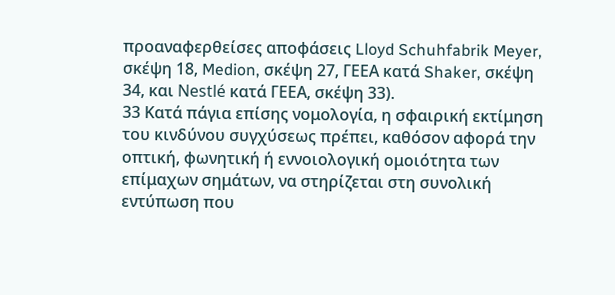προαναφερθείσες αποφάσεις Lloyd Schuhfabrik Meyer, σκέψη 18, Medion, σκέψη 27, ΓΕΕΑ κατά Shaker, σκέψη 34, και Nestlé κατά ΓΕΕΑ, σκέψη 33).
33 Κατά πάγια επίσης νομολογία, η σφαιρική εκτίμηση του κινδύνου συγχύσεως πρέπει, καθόσον αφορά την οπτική, φωνητική ή εννοιολογική ομοιότητα των επίμαχων σημάτων, να στηρίζεται στη συνολική εντύπωση που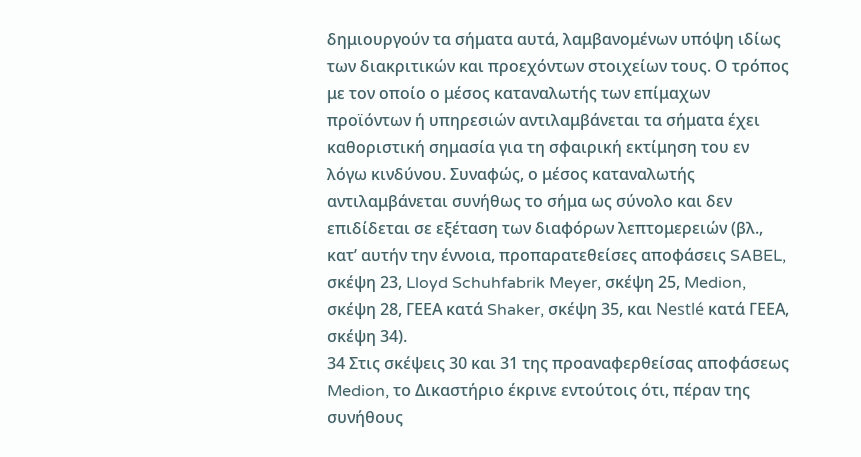δημιουργούν τα σήματα αυτά, λαμβανομένων υπόψη ιδίως των διακριτικών και προεχόντων στοιχείων τους. Ο τρόπος με τον οποίο ο μέσος καταναλωτής των επίμαχων προϊόντων ή υπηρεσιών αντιλαμβάνεται τα σήματα έχει καθοριστική σημασία για τη σφαιρική εκτίμηση του εν λόγω κινδύνου. Συναφώς, ο μέσος καταναλωτής αντιλαμβάνεται συνήθως το σήμα ως σύνολο και δεν επιδίδεται σε εξέταση των διαφόρων λεπτομερειών (βλ., κατ’ αυτήν την έννοια, προπαρατεθείσες αποφάσεις SABEL, σκέψη 23, Lloyd Schuhfabrik Meyer, σκέψη 25, Medion, σκέψη 28, ΓΕΕΑ κατά Shaker, σκέψη 35, και Nestlé κατά ΓΕΕΑ, σκέψη 34).
34 Στις σκέψεις 30 και 31 της προαναφερθείσας αποφάσεως Medion, το Δικαστήριο έκρινε εντούτοις ότι, πέραν της συνήθους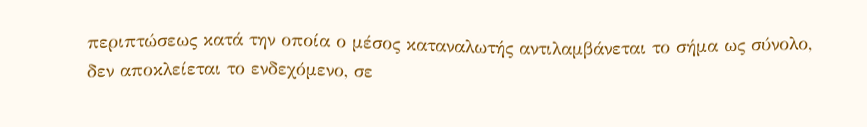περιπτώσεως κατά την οποία ο μέσος καταναλωτής αντιλαμβάνεται το σήμα ως σύνολο, δεν αποκλείεται το ενδεχόμενο, σε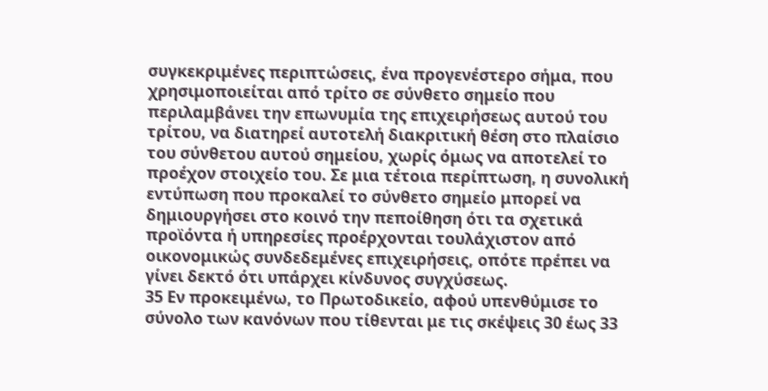συγκεκριμένες περιπτώσεις, ένα προγενέστερο σήμα, που χρησιμοποιείται από τρίτο σε σύνθετο σημείο που περιλαμβάνει την επωνυμία της επιχειρήσεως αυτού του τρίτου, να διατηρεί αυτοτελή διακριτική θέση στο πλαίσιο του σύνθετου αυτού σημείου, χωρίς όμως να αποτελεί το προέχον στοιχείο του. Σε μια τέτοια περίπτωση, η συνολική εντύπωση που προκαλεί το σύνθετο σημείο μπορεί να δημιουργήσει στο κοινό την πεποίθηση ότι τα σχετικά προϊόντα ή υπηρεσίες προέρχονται τουλάχιστον από οικονομικώς συνδεδεμένες επιχειρήσεις, οπότε πρέπει να γίνει δεκτό ότι υπάρχει κίνδυνος συγχύσεως.
35 Εν προκειμένω, το Πρωτοδικείο, αφού υπενθύμισε το σύνολο των κανόνων που τίθενται με τις σκέψεις 30 έως 33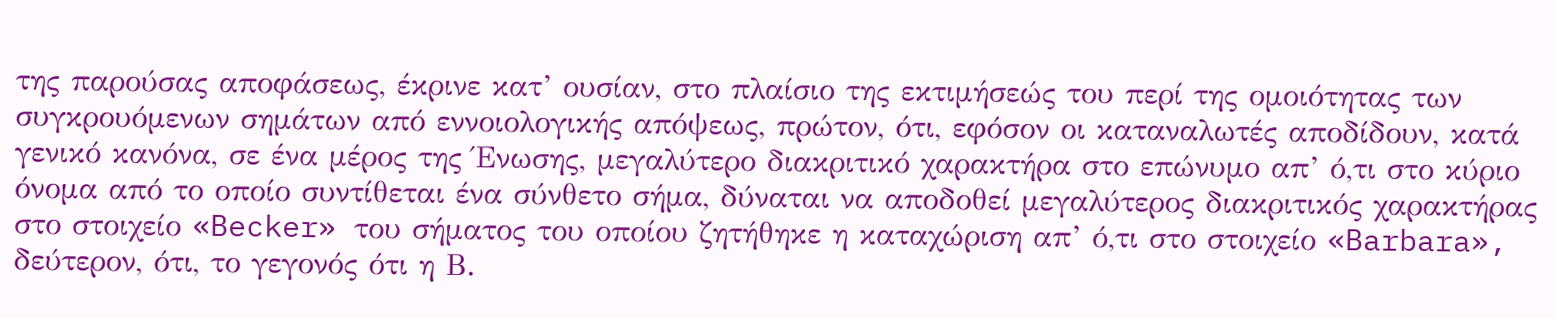της παρούσας αποφάσεως, έκρινε κατ’ ουσίαν, στο πλαίσιο της εκτιμήσεώς του περί της ομοιότητας των συγκρουόμενων σημάτων από εννοιολογικής απόψεως, πρώτον, ότι, εφόσον οι καταναλωτές αποδίδουν, κατά γενικό κανόνα, σε ένα μέρος της Ένωσης, μεγαλύτερο διακριτικό χαρακτήρα στο επώνυμο απ’ ό,τι στο κύριο όνομα από το οποίο συντίθεται ένα σύνθετο σήμα, δύναται να αποδοθεί μεγαλύτερος διακριτικός χαρακτήρας στο στοιχείο «Becker» του σήματος του οποίου ζητήθηκε η καταχώριση απ’ ό,τι στο στοιχείο «Barbara», δεύτερον, ότι, το γεγονός ότι η Β.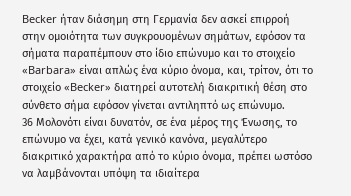Becker ήταν διάσημη στη Γερμανία δεν ασκεί επιρροή στην ομοιότητα των συγκρουομένων σημάτων, εφόσον τα σήματα παραπέμπουν στο ίδιο επώνυμο και το στοιχείο «Barbara» είναι απλώς ένα κύριο όνομα, και, τρίτον, ότι το στοιχείο «Becker» διατηρεί αυτοτελή διακριτική θέση στο σύνθετο σήμα εφόσον γίνεται αντιληπτό ως επώνυμο.
36 Μολονότι είναι δυνατόν, σε ένα μέρος της Ένωσης, το επώνυμο να έχει, κατά γενικό κανόνα, μεγαλύτερο διακριτικό χαρακτήρα από το κύριο όνομα, πρέπει ωστόσο να λαμβάνονται υπόψη τα ιδιαίτερα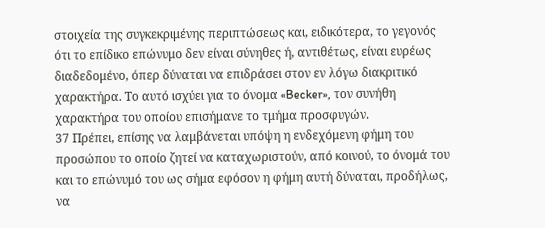στοιχεία της συγκεκριμένης περιπτώσεως και, ειδικότερα, το γεγονός ότι το επίδικο επώνυμο δεν είναι σύνηθες ή, αντιθέτως, είναι ευρέως διαδεδομένο, όπερ δύναται να επιδράσει στον εν λόγω διακριτικό χαρακτήρα. Το αυτό ισχύει για το όνομα «Becker», τον συνήθη χαρακτήρα του οποίου επισήμανε το τμήμα προσφυγών.
37 Πρέπει, επίσης να λαμβάνεται υπόψη η ενδεχόμενη φήμη του προσώπου το οποίο ζητεί να καταχωριστούν, από κοινού, το όνομά του και το επώνυμό του ως σήμα εφόσον η φήμη αυτή δύναται, προδήλως, να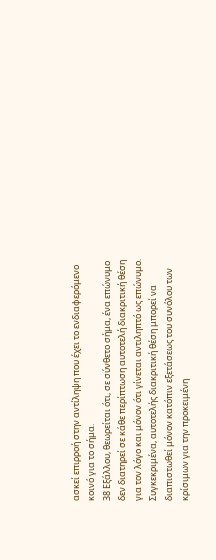ασκεί επιρροή στην αντίληψη που έχει το ενδιαφερόμενο κοινό για το σήμα.
38 Εξάλλου, θεωρείται ότι, σε σύνθετο σήμα, ένα επώνυμο δεν διατηρεί σε κάθε περίπτωση αυτοτελή διακριτική θέση για τον λόγο και μόνον ότι γίνεται αντιληπτό ως επώνυμο. Συγκεκριμένα, αυτοτελής διακριτική θέση μπορεί να διαπιστωθεί μόνον κατόπιν εξετάσεως του συνόλου των κρίσιμων για την προκειμένη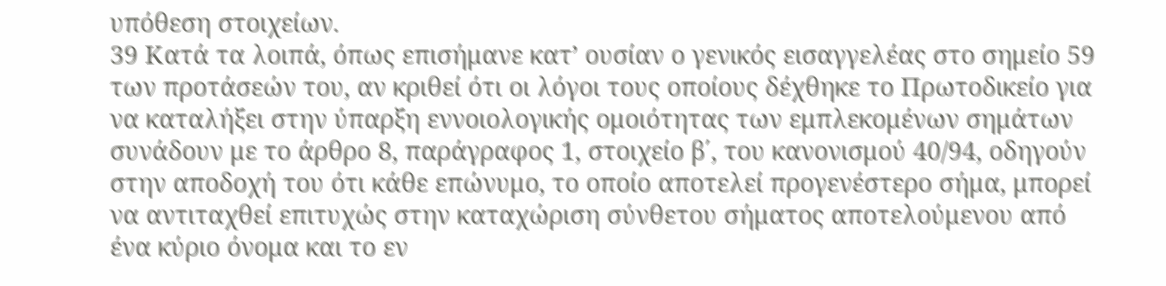υπόθεση στοιχείων.
39 Κατά τα λοιπά, όπως επισήμανε κατ’ ουσίαν ο γενικός εισαγγελέας στο σημείο 59 των προτάσεών του, αν κριθεί ότι οι λόγοι τους οποίους δέχθηκε το Πρωτοδικείο για να καταλήξει στην ύπαρξη εννοιολογικής ομοιότητας των εμπλεκομένων σημάτων συνάδουν με το άρθρο 8, παράγραφος 1, στοιχείο β΄, του κανονισμού 40/94, οδηγούν στην αποδοχή του ότι κάθε επώνυμο, το οποίο αποτελεί προγενέστερο σήμα, μπορεί να αντιταχθεί επιτυχώς στην καταχώριση σύνθετου σήματος αποτελούμενου από ένα κύριο όνομα και το εν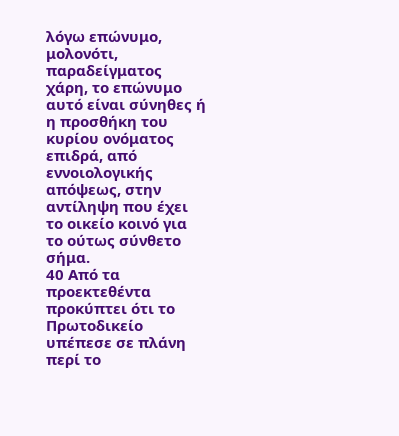λόγω επώνυμο, μολονότι, παραδείγματος χάρη, το επώνυμο αυτό είναι σύνηθες ή η προσθήκη του κυρίου ονόματος επιδρά, από εννοιολογικής απόψεως, στην αντίληψη που έχει το οικείο κοινό για το ούτως σύνθετο σήμα.
40 Από τα προεκτεθέντα προκύπτει ότι το Πρωτοδικείο υπέπεσε σε πλάνη περί το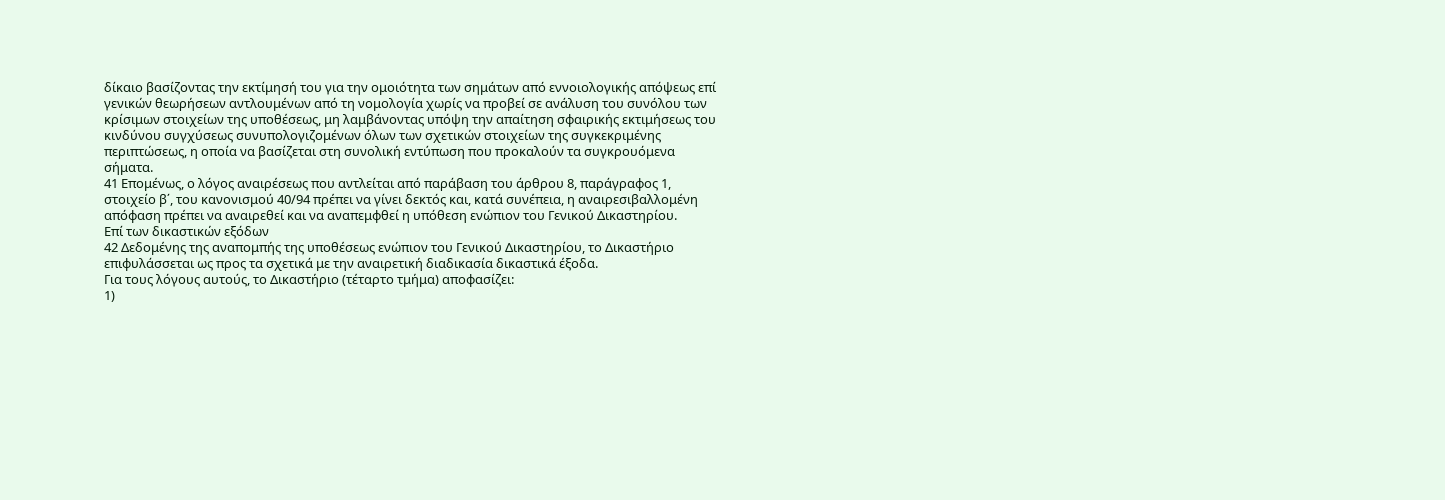δίκαιο βασίζοντας την εκτίμησή του για την ομοιότητα των σημάτων από εννοιολογικής απόψεως επί γενικών θεωρήσεων αντλουμένων από τη νομολογία χωρίς να προβεί σε ανάλυση του συνόλου των κρίσιμων στοιχείων της υποθέσεως, μη λαμβάνοντας υπόψη την απαίτηση σφαιρικής εκτιμήσεως του κινδύνου συγχύσεως συνυπολογιζομένων όλων των σχετικών στοιχείων της συγκεκριμένης περιπτώσεως, η οποία να βασίζεται στη συνολική εντύπωση που προκαλούν τα συγκρουόμενα σήματα.
41 Επομένως, ο λόγος αναιρέσεως που αντλείται από παράβαση του άρθρου 8, παράγραφος 1, στοιχείο β΄, του κανονισμού 40/94 πρέπει να γίνει δεκτός και, κατά συνέπεια, η αναιρεσιβαλλομένη απόφαση πρέπει να αναιρεθεί και να αναπεμφθεί η υπόθεση ενώπιον του Γενικού Δικαστηρίου.
Επί των δικαστικών εξόδων
42 Δεδομένης της αναπομπής της υποθέσεως ενώπιον του Γενικού Δικαστηρίου, το Δικαστήριο επιφυλάσσεται ως προς τα σχετικά με την αναιρετική διαδικασία δικαστικά έξοδα.
Για τους λόγους αυτούς, το Δικαστήριο (τέταρτο τμήμα) αποφασίζει:
1)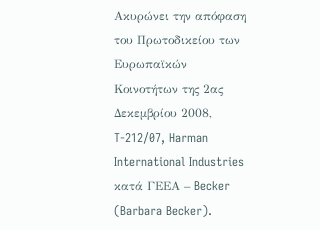Ακυρώνει την απόφαση του Πρωτοδικείου των Ευρωπαϊκών Κοινοτήτων της 2ας Δεκεμβρίου 2008, T-212/07, Harman International Industries κατά ΓΕΕΑ – Becker (Barbara Becker).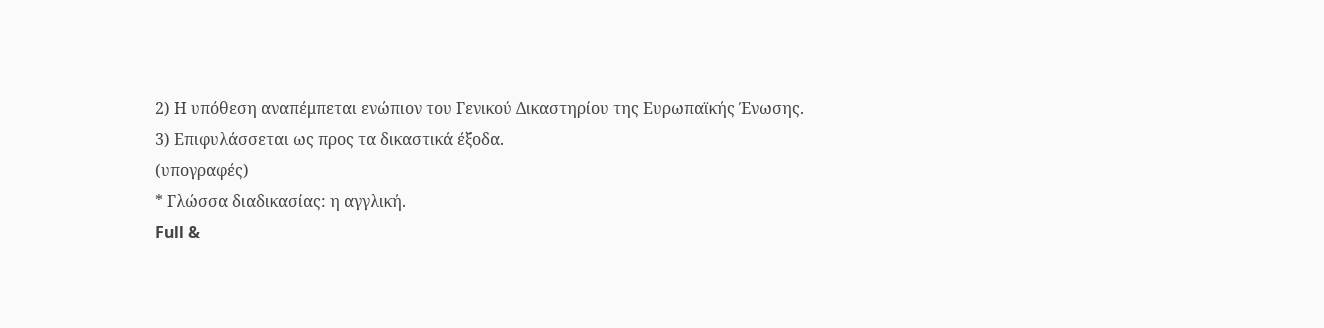2) Η υπόθεση αναπέμπεται ενώπιον του Γενικού Δικαστηρίου της Ευρωπαϊκής Ένωσης.
3) Επιφυλάσσεται ως προς τα δικαστικά έξοδα.
(υπογραφές)
* Γλώσσα διαδικασίας: η αγγλική.
Full &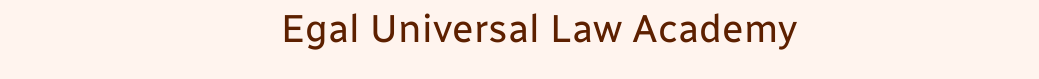Egal Universal Law Academy